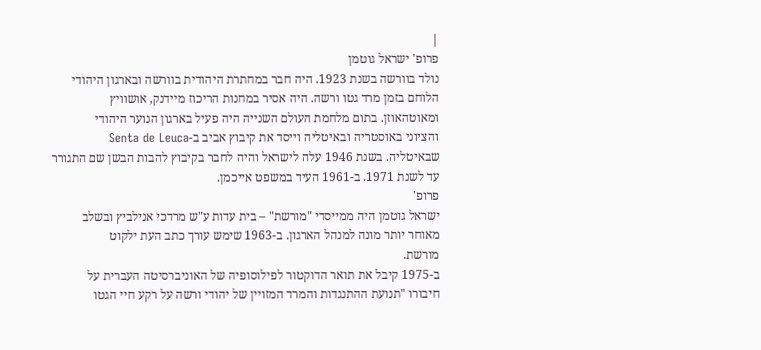|
פרופ' ישראל גוטמן
נולד בוורשה בשנת 1923. היה חבר במחתרת היהודית בוורשה ובארגון היהודי
הלוחם בזמן מרד גטו ורשה. היה אסיר במחנות הריכוז מיידנק, אושוויץ
ומאוטהאוזן. בתום מלחמת העולם השנייה היה פעיל בארגון הנוער היהודי
והציוני באוסטריה ובאיטליה וייסד את קיבוץ אביב ב-Senta de Leuca
שבאיטליה. בשנת 1946 עלה לישראל והיה לחבר בקיבוץ להבות הבשן שם התגורר
עד לשנת 1971. ב-1961 העיד במשפט אייכמן.
פרופ'
ישראל גוטמן היה ממייסדי "מורשת" – בית עדות ע"ש מרדכי אנילביץ ובשלב
מאוחר יותר מונה למנהל הארגון. ב-1963 שימש עורך כתב העת ילקוט
מורשת.
ב-1975 קיבל את תואר הדוקטור לפילוסופיה של האוניברסיטה העברית על
חיבורו "תנועת ההתנגדות והמרד המזויין של יהודי ורשה על רקע חיי הגטו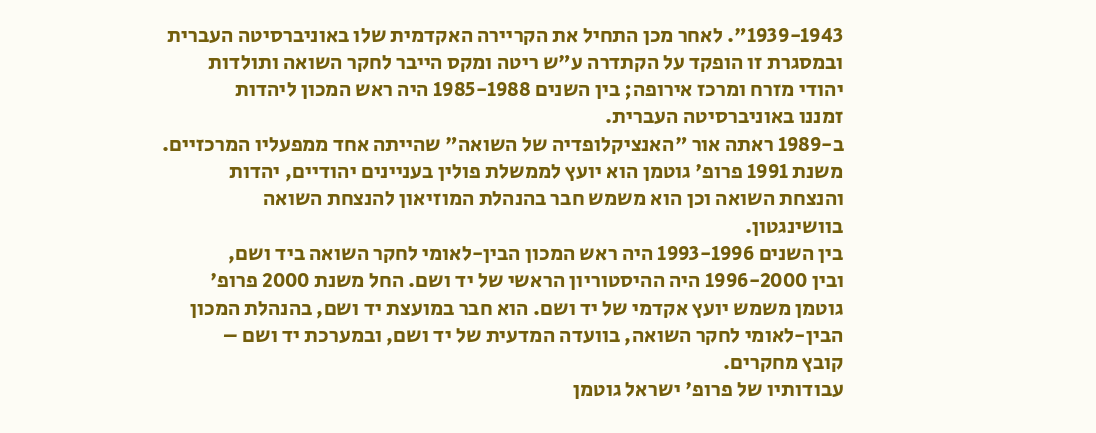1939-1943". לאחר מכן התחיל את הקריירה האקדמית שלו באוניברסיטה העברית
ובמסגרת זו הופקד על הקתדרה ע"ש ריטה ומקס הייבר לחקר השואה ותולדות
יהודי מזרח ומרכז אירופה; בין השנים 1985-1988 היה ראש המכון ליהדות
זמננו באוניברסיטה העברית.
ב-1989 ראתה אור "האנציקלופדיה של השואה" שהייתה אחד ממפעליו המרכזיים.
משנת 1991 פרופ' גוטמן הוא יועץ לממשלת פולין בעניינים יהודיים, יהדות
והנצחת השואה וכן הוא משמש חבר בהנהלת המוזיאון להנצחת השואה
בוושינגטון.
בין השנים 1993-1996 היה ראש המכון הבין-לאומי לחקר השואה ביד ושם,
ובין 1996-2000 היה ההיסטוריון הראשי של יד ושם. החל משנת 2000 פרופ'
גוטמן משמש יועץ אקדמי של יד ושם. הוא חבר במועצת יד ושם, בהנהלת המכון
הבין-לאומי לחקר השואה, בוועדה המדעית של יד ושם, ובמערכת יד ושם –
קובץ מחקרים.
עבודותיו של פרופ' ישראל גוטמן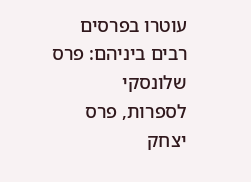עוטרו בפרסים רבים ביניהם: פרס שלונסקי
לספרות, פרס יצחק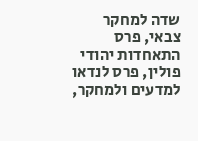שדה למחקר צבאי, פרס התאחדות יהודי פולין, פרס לנדאו
למדעים ולמחקר,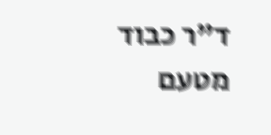ד"ר כבוד מטעם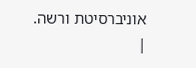אוניברסיטת ורשה.
|